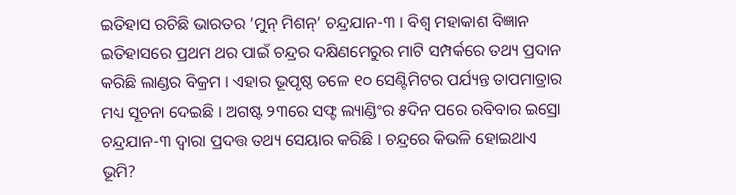ଇତିହାସ ରଚିଛି ଭାରତର ‘ମୁନ୍ ମିଶନ୍’ ଚନ୍ଦ୍ରଯାନ-୩ । ବିଶ୍ୱ ମହାକାଶ ବିଜ୍ଞାନ ଇତିହାସରେ ପ୍ରଥମ ଥର ପାଇଁ ଚନ୍ଦ୍ରର ଦକ୍ଷିଣମେରୁର ମାଟି ସମ୍ପର୍କରେ ତଥ୍ୟ ପ୍ରଦାନ କରିଛି ଲାଣ୍ଡର ବିକ୍ରମ । ଏହାର ଭୂପୃଷ୍ଠ ତଳେ ୧୦ ସେଣ୍ଟିମିଟର ପର୍ଯ୍ୟନ୍ତ ତାପମାତ୍ରାର ମଧ୍ୟ ସୂଚନା ଦେଇଛି । ଅଗଷ୍ଟ ୨୩ରେ ସଫ୍ଟ ଲ୍ୟାଣ୍ଡିଂର ୫ଦିନ ପରେ ରବିବାର ଇସ୍ରୋ ଚନ୍ଦ୍ରଯାନ-୩ ଦ୍ୱାରା ପ୍ରଦତ୍ତ ତଥ୍ୟ ସେୟାର କରିଛି । ଚନ୍ଦ୍ରରେ କିଭଳି ହୋଇଥାଏ ଭୂମି?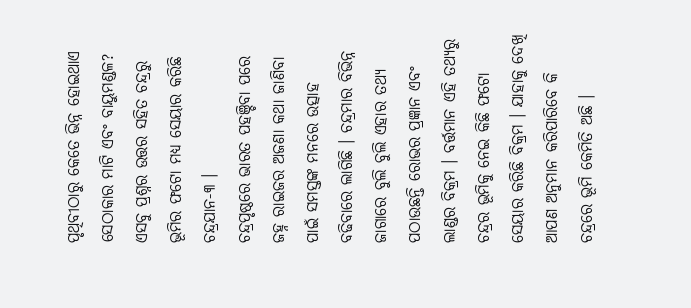ପୃଥିବୀଠାରୁ କେତେ ଭିନ୍ନ ହୋଇଥାଏ ସେଠାକାର ମାଟି ଏବଂ ବାୟୁମଣ୍ଡଳ? ଏସବୁ ପ୍ରଶ୍ନର ଉତ୍ତର ସହିତ ଚନ୍ଦ୍ରରୁ ଭୂମିର ଫଟୋ ମଧ୍ୟ ସେୟାର କରିଛି ଚନ୍ଦ୍ରଯାନ-୩ ।
ଚନ୍ଦ୍ରପୃଷ୍ଠରେ ଭାରତ ପହଞ୍ଚିବା ପରେ ଜହ୍ନ ରାଇଜର ଅଜଣା କଥା ଜାଣିବା ପାଇଁ ସମସ୍ତଙ୍କ ମନରେ ଉତ୍ସାହ ବଢିବାରେ ଲାଗିଛି । ଚନ୍ଦ୍ରମାର ବିଭିନ୍ନ ଜାଗାରେ ବୁଲି ବୁଲି ଏହାର ତଥ୍ୟ ପଠାଉଛନ୍ତି ରୋଭର ପ୍ରଜ୍ଞାନ ଏବଂ ଲାଣ୍ଡର ବିକ୍ରମ । ବର୍ତ୍ତମାନ ଏହି ତଥ୍ୟରୁ ଚନ୍ଦ୍ରର ଭୂମିକୁ ନେଇ କିଛି ଫଟୋ ସେୟାର କରିଛି ବିକ୍ରମ । ଯାହାକୁ ଦେଖି ଆପଣ ଅନୁମାନ କରିପାରିବେ କି ଚନ୍ଦ୍ରରେ ଭୂମି କେମିତି ଅଛି ।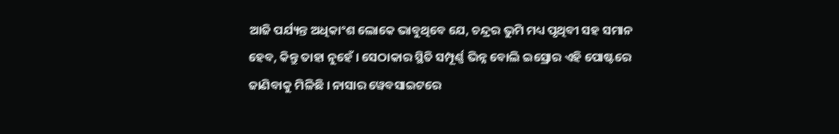ଆଜି ପର୍ଯ୍ୟନ୍ତ ଅଧିକାଂଶ ଲୋକେ ଭାବୁଥିବେ ଯେ, ଚନ୍ଦ୍ରର ଭୁମି ମଧ୍ୟ ପୃଥିବୀ ସହ ସମାନ ହେବ, କିନ୍ତୁ ତାହା ନୁହେଁ । ସେଠାକାର ସ୍ଥିତି ସମ୍ପୂର୍ଣ୍ଣ ଭିନ୍ନ ବୋଲି ଇସ୍ରୋର ଏହି ପୋଷ୍ଟରେ ଜାଣିବାକୁ ମିଳିଛି । ନାସାର ୱେବସାଇଟରେ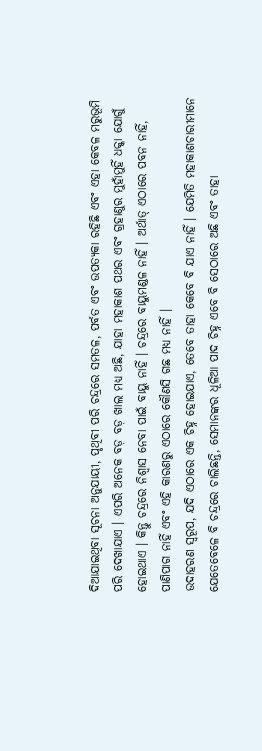ଦିଆଯାଇଥିବା ସୂଚନା ଅନୁଯାୟୀ, ପୃଥିବୀ ପରି ଚନ୍ଦ୍ରରେ ସମତଳ, ପର୍ବତ ଏବଂ ଉପତ୍ୟକା ରହିଛି ଏବଂ ଏହା କେବଳ ମରୁଭୂମି ପରି ଦେଖାଯାଏ । ଏପରି ଅନେକ ବଡ଼ ବଡ଼ ଖାଲ ମଧ୍ୟ ଅଛି, ଯାହା ମହାକାଶ ପଥର ଏବଂ ଗ୍ରହାଣୁର ମୁହାଁମୁହିଁ ଧକ୍କା ଯୋଗୁଁ ହୋଇଥାଏ । କିନ୍ତୁ ଚନ୍ଦ୍ରରେ ନିଶ୍ୱାସ ନେବା ପାଇଁ ବାୟୁ ନାହିଁ । ଚନ୍ଦ୍ରରେ ବାୟୁମଣ୍ଡଳ ନାହିଁ । ଅର୍ଥାତ୍ ଏଠାରେ ପବନ ନାହିଁ, ପାଣିପାଗ ନାହିଁ ଏବଂ ଏହି କାରଣରୁ ଏଠାରେ କୌଣସି ଗଛ ମଧ୍ୟ ନାହିଁ ।
ଉଦାହରଣ ସ୍ୱରୂପ, ଯଦି ଏଠାରେ ଏକ ଚିହ୍ନ ହୋଇଯାଏ, ତେବେ ତାହା କେବେ ବି ଯାଏ ନାହିଁ । ଯେମିତି ମହାକାଶଚାରୀମାନେ ଯେତେବେଳେ ବି ଚନ୍ଦ୍ରରେ ଚାଲିଛନ୍ତି, ସେମାନଙ୍କର ଧୂଳିଆ ପାଦ ଚିହ୍ନ ଏବେ ବି ସେଠାରେ ଅଛି ଏବଂ ତାହା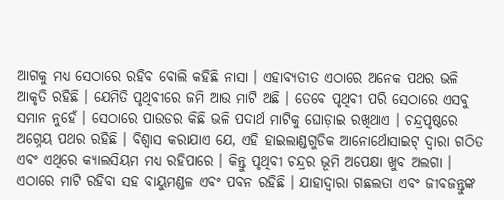ଆଗକୁ ମଧ୍ୟ ସେଠାରେ ରହିବ ବୋଲି କହିଛି ନାସା । ଏହାବ୍ୟତୀତ ଏଠାରେ ଅନେକ ପଥର ଭଳି ଆକୃତି ରହିଛି । ଯେମିତି ପୃଥିବୀରେ ଜମି ଆଉ ମାଟି ଅଛି । ତେବେ ପୃଥିବୀ ପରି ସେଠାରେ ଏସବୁ ସମାନ ନୁହେଁ । ସେଠାରେ ପାଉଡର କିଛି ଭଳି ପଦାର୍ଥ ମାଟିକୁ ଘୋଡ଼ାଇ ରଖିଥାଏ । ଚନ୍ଦ୍ରପୃଷ୍ଠରେ ଅଗ୍ନେୟ ପଥର ରହିଛି । ବିଶ୍ୱାସ କରାଯାଏ ଯେ, ଏହି ହାଇଲାଣ୍ଡଗୁଡିକ ଆନୋର୍ଥୋସାଇଟ୍ ଦ୍ୱାରା ଗଠିତ ଏବଂ ଏଥିରେ କ୍ୟାଲସିୟମ ମଧ୍ୟ ରହିପାରେ । କିନ୍ତୁ ପୃଥିବୀ ଚନ୍ଦ୍ରର ଭୂମି ଅପେକ୍ଷା ଖୁବ ଅଲଗା । ଏଠାରେ ମାଟି ରହିବା ସହ ବାୟୁମଣ୍ଡଳ ଏବଂ ପବନ ରହିଛି । ଯାହାଦ୍ୱାରା ଗଛଲତା ଏବଂ ଜୀବଜନ୍ତୁଙ୍କ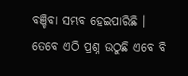ବଞ୍ଚିବା ସମ୍ଭବ ହେଇପାରିଛି । ତେବେ ଏଠି ପ୍ରଶ୍ନ ଉଠୁଛି ଏବେ ବି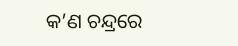କ’ଣ ଚନ୍ଦ୍ରରେ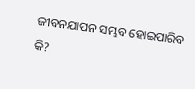ଜୀବନଯାପନ ସମ୍ଭବ ହୋଇପାରିବ କି?